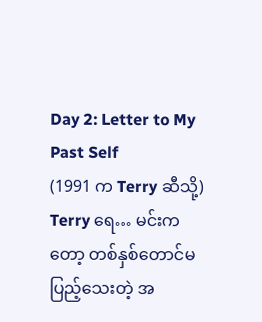Day 2: Letter to My Past Self
(1991 က Terry ဆီသို့)
Terry ရေ… မင်းကတော့ တစ်နှစ်တောင်မပြည့်သေးတဲ့ အ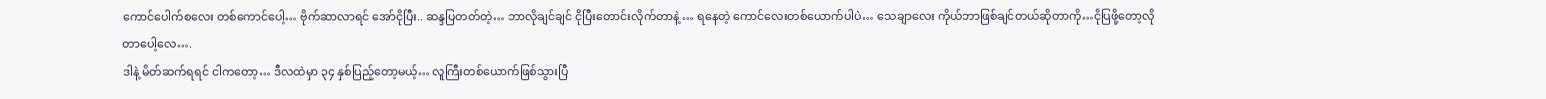ကောင်ပေါက်စလေး တစ်ကောင်ပေါ့… ဗိုက်ဆာလာရင် အော်ငိုပြီး.. ဆန္ဒပြတတ်တဲ့… ဘာလိုချင်ချင် ငိုပြီးတောင်းလိုက်တာနဲ့ … ရနေတဲ့ ကောင်လေးတစ်ယောက်ပါပဲ… သေချာလေး ကိုယ်ဘာဖြစ်ချင်တယ်ဆိုတာကို…ငိုပြဖို့တော့လိုတာပေါ့လေ….
ဒါနဲ့ မိတ်ဆက်ရရင် ငါကတော့… ဒီလထဲမှာ ၃၄ နှစ်ပြည့်တော့မယ့်… လူကြီးတစ်ယောက်ဖြစ်သွားပြီ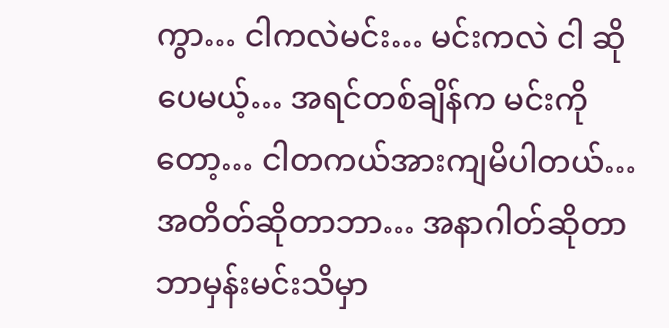ကွာ… ငါကလဲမင်း… မင်းကလဲ ငါ ဆိုပေမယ့်… အရင်တစ်ချိန်က မင်းကိုတော့… ငါတကယ်အားကျမိပါတယ်… အတိတ်ဆိုတာဘာ… အနာဂါတ်ဆိုတာဘာမှန်းမင်းသိမှာ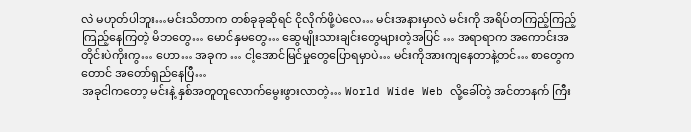လဲ မဟုတ်ပါဘူး…မင်းသိတာက တစ်ခုခုဆိုရင် ငိုလိုက်ဖို့ပဲလေ… မင်းအနားမှာလဲ မင်းကို အရိပ်တကြည့်ကြည့် ကြည့်နေကြတဲ့ မိဘတွေ… မောင်နှမတွေ… ဆွေမျိုးသားချင်းတွေများတဲ့အပြင် … အရာရာက အကောင်းအတိုင်းပဲကိုးကွ… ဟော… အခုက … ငါ့အောင်မြင်မှုတွေပြောရမှာပဲ… မင်းကိုအားကျနေတာနဲ့တင်… စာတွေကတောင် အတော်ရှည်နေပြီ…
အခုငါကတော့ မင်းနဲ့ နှစ်အတူတူလောက်မွေးဖွားလာတဲ့… World Wide Web လို့ခေါ်တဲ့ အင်တာနက် ကြီး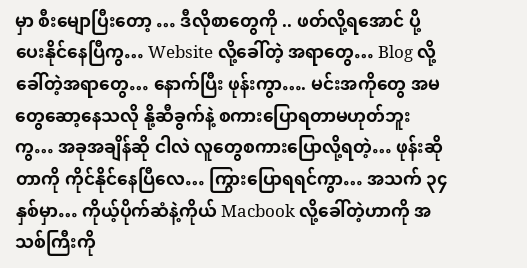မှာ စီးမျောပြီးတော့ … ဒီလိုစာတွေကို .. ဖတ်လို့ရအောင် ပို့ပေးနိုင်နေပြီကွ… Website လို့ခေါ်တဲ့ အရာတွေ… Blog လို့ခေါ်တဲ့အရာတွေ… နောက်ပြီး ဖုန်းကွာ…. မင်းအကိုတွေ အမတွေဆော့နေသလို နို့ဆီခွက်နဲ့ စကားပြောရတာမဟုတ်ဘူးကွ… အခုအချိန်ဆို ငါလဲ လူတွေစကားပြောလို့ရတဲ့… ဖုန်းဆိုတာကို ကိုင်နိုင်နေပြီလေ… ကြွားပြောရရင်ကွာ… အသက် ၃၄ နှစ်မှာ… ကိုယ့်ပိုက်ဆံနဲ့ကိုယ် Macbook လို့ခေါ်တဲ့ဟာကို အသစ်ကြီးကို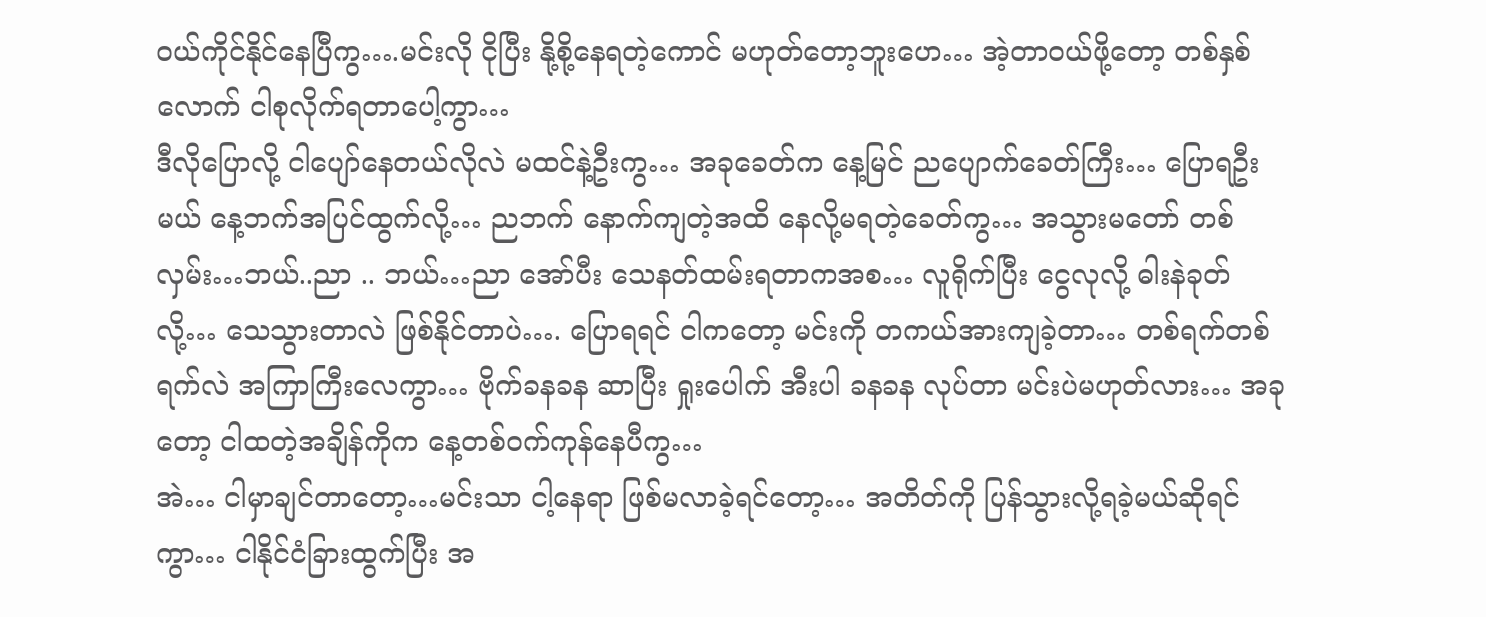ဝယ်ကိုင်နိုင်နေပြီကွ….မင်းလို ငိုပြီး နို့စို့နေရတဲ့ကောင် မဟုတ်တော့ဘူးဟေ… အဲ့တာဝယ်ဖို့တော့ တစ်နှစ်လောက် ငါစုလိုက်ရတာပေါ့ကွာ…
ဒီလိုပြောလို့ ငါပျော်နေတယ်လိုလဲ မထင်နဲ့ဦးကွ… အခုခေတ်က နေ့မြင် ညပျောက်ခေတ်ကြီး… ပြောရဦးမယ် နေ့ဘက်အပြင်ထွက်လို့… ညဘက် နောက်ကျတဲ့အထိ နေလို့မရတဲ့ခေတ်ကွ… အသွားမတော် တစ်လှမ်း…ဘယ်..ညာ .. ဘယ်…ညာ အော်ပီး သေနတ်ထမ်းရတာကအစ… လူရိုက်ပြီး ငွေလုလို့ ဓါးနဲခုတ်လို့… သေသွားတာလဲ ဖြစ်နိုင်တာပဲ…. ပြောရရင် ငါကတော့ မင်းကို တကယ်အားကျခဲ့တာ… တစ်ရက်တစ်ရက်လဲ အကြာကြီးလေကွာ… ဗိုက်ခနခန ဆာပြီး ရှုးပေါက် အီးပါ ခနခန လုပ်တာ မင်းပဲမဟုတ်လား… အခုတော့ ငါထတဲ့အချိန်ကိုက နေ့တစ်ဝက်ကုန်နေပီကွ…
အဲ… ငါမှာချင်တာတော့…မင်းသာ ငါ့နေရာ ဖြစ်မလာခဲ့ရင်တော့… အတိတ်ကို ပြန်သွားလို့ရခဲ့မယ်ဆိုရင်ကွာ… ငါနိုင်ငံခြားထွက်ပြီး အ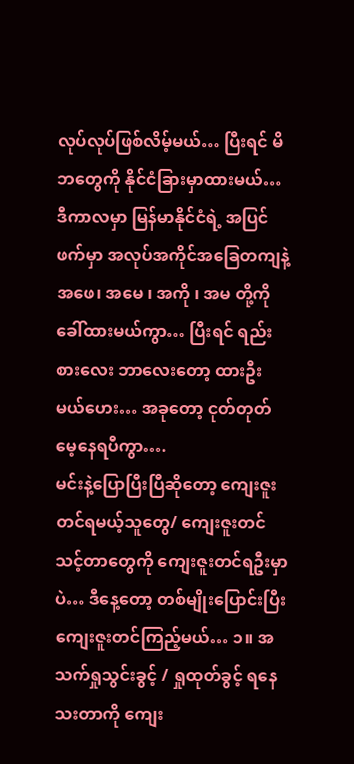လုပ်လုပ်ဖြစ်လိမ့်မယ်… ပြီးရင် မိဘတွေကို နိုင်ငံခြားမှာထားမယ်… ဒီကာလမှာ မြန်မာနိုင်ငံရဲ့ အပြင်ဖက်မှာ အလုပ်အကိုင်အခြေတကျနဲ့ အဖေ၊ အမေ ၊ အကို ၊ အမ တို့ကို ခေါ်ထားမယ်ကွာ… ပြီးရင် ရည်းစားလေး ဘာလေးတော့ ထားဦးမယ်ဟေး… အခုတော့ ငုတ်တုတ်မေ့နေရပီကွာ….
မင်းနဲ့ပြောပြီးပြီဆိုတော့ ကျေးဇူးတင်ရမယ့်သူတွေ/ ကျေးဇူးတင်သင့်တာတွေကို ကျေးဇူးတင်ရဦးမှာပဲ… ဒီနေ့တော့ တစ်မျိုးပြောင်းပြီး ကျေးဇူးတင်ကြည့်မယ်… ၁။ အသက်ရှုသွင်းခွင့် / ရှုထုတ်ခွင့် ရနေသးတာကို ကျေး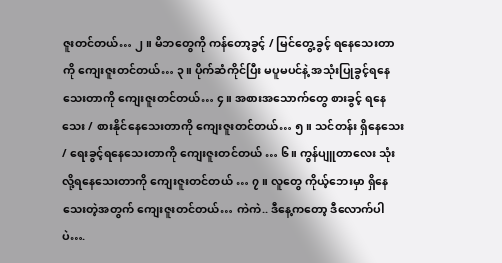ဇူးတင်တယ်… ၂။ မိဘတွေကို ကန်တော့ခွင့် / မြင်တွေ့ခွင့် ရနေသေးတာကို ကျေးဇူးတင်တယ်… ၃။ ပိုက်ဆံကိုင်ပြီး မပူမပင်နဲ့ အသုံးပြုခွင့်ရနေသေးတာကို ကျေးဇူးတင်တယ်… ၄။ အစားအသောက်တွေ စားခွင့် ရနေသေး / စားနိုင်နေသေးတာကို ကျေးဇူးတင်တယ်… ၅။ သင်တန်း ရှိနေသေး / ရေးခွင့်ရနေသေးတာကို ကျေးဇူးတင်တယ် … ၆။ ကွန်ပျူတာလေး သုံးလို့ရနေသေးတာကို ကျေးဇူးတင်တယ် … ၇။ လူတွေ ကိုယ့်ဘေးမှာ ရှိနေသေးတဲ့အတွက် ကျေးဇူးတင်တယ်… ကဲကဲ.. ဒီနေ့ကတော့ ဒီလောက်ပါပဲ….